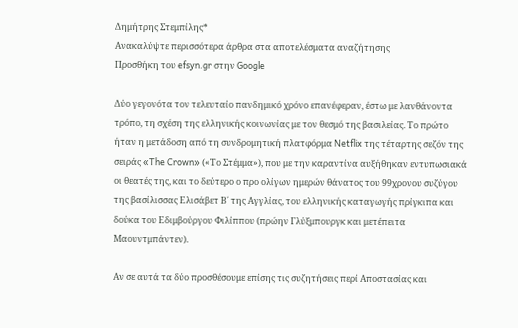Δημήτρης Στεμπίλης*
Ανακαλύψτε περισσότερα άρθρα στα αποτελέσματα αναζήτησης
Προσθήκη του efsyn.gr στην Google

Δύο γεγονότα τον τελευταίο πανδημικό χρόνο επανέφεραν, έστω με λανθάνοντα τρόπο, τη σχέση της ελληνικής κοινωνίας με τον θεσμό της βασιλείας. Το πρώτο ήταν η μετάδοση από τη συνδρομητική πλατφόρμα Netflix της τέταρτης σεζόν της σειράς «The Crown» («Το Στέμμα»), που με την καραντίνα αυξήθηκαν εντυπωσιακά οι θεατές της, και το δεύτερο ο προ ολίγων ημερών θάνατος του 99χρονου συζύγου της βασίλισσας Ελισάβετ Β΄ της Αγγλίας, του ελληνικής καταγωγής πρίγκιπα και δούκα του Εδιμβούργου Φιλίππου (πρώην Γλύξμπουργκ και μετέπειτα Μαουντμπάντεν).

Αν σε αυτά τα δύο προσθέσουμε επίσης τις συζητήσεις περί Αποστασίας και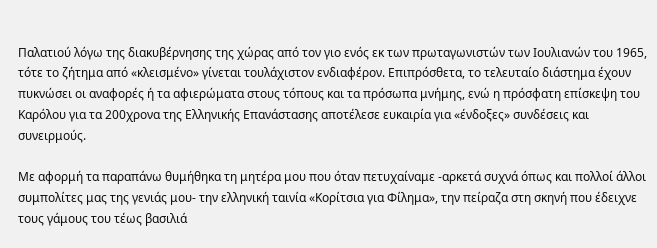Παλατιού λόγω της διακυβέρνησης της χώρας από τον γιο ενός εκ των πρωταγωνιστών των Ιουλιανών του 1965, τότε το ζήτημα από «κλεισμένο» γίνεται τουλάχιστον ενδιαφέρον. Επιπρόσθετα, το τελευταίο διάστημα έχουν πυκνώσει οι αναφορές ή τα αφιερώματα στους τόπους και τα πρόσωπα μνήμης, ενώ η πρόσφατη επίσκεψη του Καρόλου για τα 200χρονα της Ελληνικής Επανάστασης αποτέλεσε ευκαιρία για «ένδοξες» συνδέσεις και συνειρμούς.

Με αφορμή τα παραπάνω θυμήθηκα τη μητέρα μου που όταν πετυχαίναμε -αρκετά συχνά όπως και πολλοί άλλοι συμπολίτες μας της γενιάς μου- την ελληνική ταινία «Κορίτσια για Φίλημα», την πείραζα στη σκηνή που έδειχνε τους γάμους του τέως βασιλιά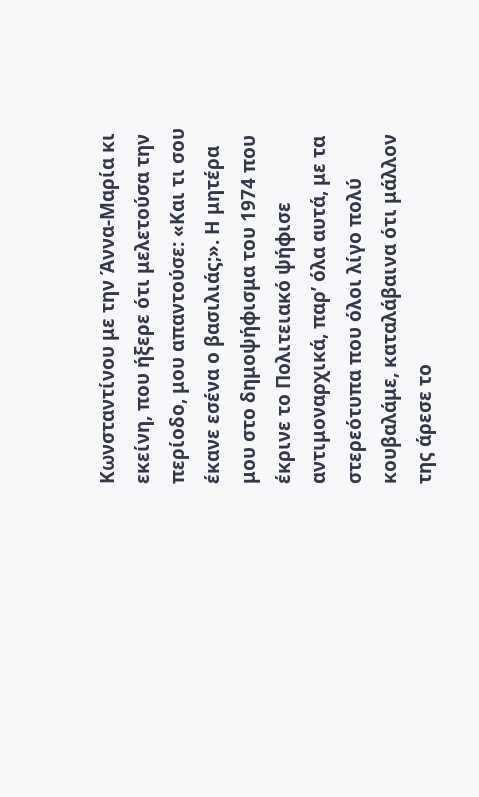Κωνσταντίνου με την Άννα-Μαρία κι εκείνη, που ήξερε ότι μελετούσα την περίοδο, μου απαντούσε: «Και τι σου έκανε εσένα ο βασιλιάς;». Η μητέρα μου στο δημοψήφισμα του 1974 που έκρινε το Πολιτειακό ψήφισε αντιμοναρχικά, παρ’ όλα αυτά, με τα στερεότυπα που όλοι λίγο πολύ κουβαλάμε, καταλάβαινα ότι μάλλον της άρεσε το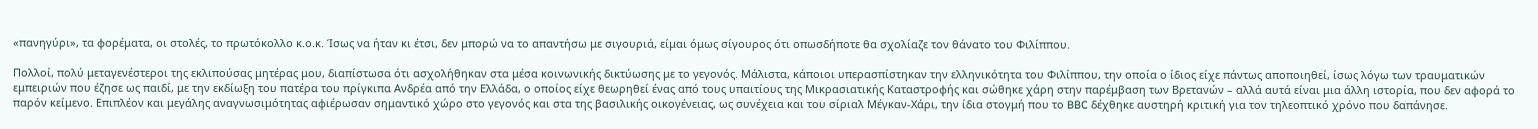«πανηγύρι», τα φορέματα, οι στολές, το πρωτόκολλο κ.ο.κ. Ίσως να ήταν κι έτσι, δεν μπορώ να το απαντήσω με σιγουριά, είμαι όμως σίγουρος ότι οπωσδήποτε θα σχολίαζε τον θάνατο του Φιλίππου.

Πολλοί, πολύ μεταγενέστεροι της εκλιπούσας μητέρας μου, διαπίστωσα ότι ασχολήθηκαν στα μέσα κοινωνικής δικτύωσης με το γεγονός. Μάλιστα, κάποιοι υπερασπίστηκαν την ελληνικότητα του Φιλίππου, την οποία ο ίδιος είχε πάντως αποποιηθεί, ίσως λόγω των τραυματικών εμπειριών που έζησε ως παιδί, με την εκδίωξη του πατέρα του πρίγκιπα Ανδρέα από την Ελλάδα, ο οποίος είχε θεωρηθεί ένας από τους υπαιτίους της Μικρασιατικής Καταστροφής και σώθηκε χάρη στην παρέμβαση των Βρετανών – αλλά αυτά είναι μια άλλη ιστορία, που δεν αφορά το παρόν κείμενο. Επιπλέον και μεγάλης αναγνωσιμότητας αφιέρωσαν σημαντικό χώρο στο γεγονός και στα της βασιλικής οικογένειας, ως συνέχεια και του σίριαλ Μέγκαν-Χάρι, την ίδια στογμή που το BBC δέχθηκε αυστηρή κριτική για τον τηλεοπτικό χρόνο που δαπάνησε.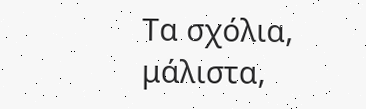Τα σχόλια, μάλιστα,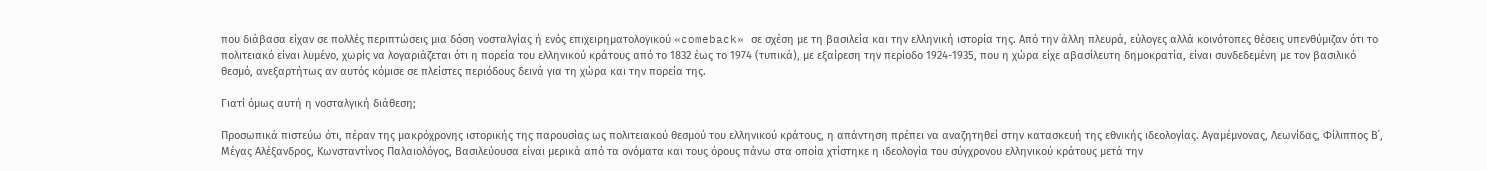που διάβασα είχαν σε πολλές περιπτώσεις μια δόση νοσταλγίας ή ενός επιχειρηματολογικού «comeback» σε σχέση με τη βασιλεία και την ελληνική ιστορία της. Από την άλλη πλευρά, εύλογες αλλά κοινότοπες θέσεις υπενθύμιζαν ότι το πολιτειακό είναι λυμένο, χωρίς να λογαριάζεται ότι η πορεία του ελληνικού κράτους από το 1832 έως το 1974 (τυπικά), με εξαίρεση την περίοδο 1924-1935, που η χώρα είχε αβασίλευτη δημοκρατία, είναι συνδεδεμένη με τον βασιλικό θεσμό, ανεξαρτήτως αν αυτός κόμισε σε πλείστες περιόδους δεινά για τη χώρα και την πορεία της.

Γιατί όμως αυτή η νοσταλγική διάθεση;

Προσωπικά πιστεύω ότι, πέραν της μακρόχρονης ιστορικής της παρουσίας ως πολιτειακού θεσμού του ελληνικού κράτους, η απάντηση πρέπει να αναζητηθεί στην κατασκευή της εθνικής ιδεολογίας. Αγαμέμνονας, Λεωνίδας, Φίλιππος Β΄, Μέγας Αλέξανδρος, Κωνσταντίνος Παλαιολόγος, Βασιλεύουσα είναι μερικά από τα ονόματα και τους όρους πάνω στα οποία χτίστηκε η ιδεολογία του σύγχρονου ελληνικού κράτους μετά την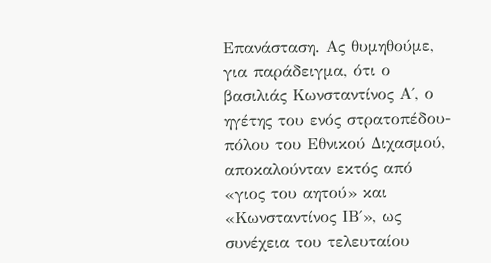Επανάσταση. Ας θυμηθούμε, για παράδειγμα, ότι ο βασιλιάς Κωνσταντίνος Α΄, ο ηγέτης του ενός στρατοπέδου-πόλου του Εθνικού Διχασμού, αποκαλούνταν εκτός από «γιος του αητού» και «Κωνσταντίνος ΙΒ΄», ως συνέχεια του τελευταίου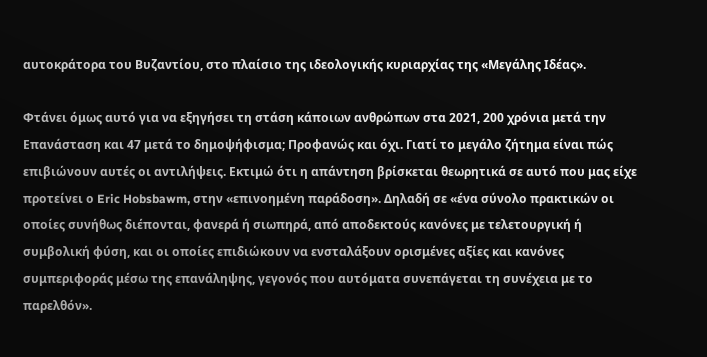αυτοκράτορα του Βυζαντίου, στο πλαίσιο της ιδεολογικής κυριαρχίας της «Μεγάλης Ιδέας».

Φτάνει όμως αυτό για να εξηγήσει τη στάση κάποιων ανθρώπων στα 2021, 200 χρόνια μετά την Επανάσταση και 47 μετά το δημοψήφισμα; Προφανώς και όχι. Γιατί το μεγάλο ζήτημα είναι πώς επιβιώνουν αυτές οι αντιλήψεις. Εκτιμώ ότι η απάντηση βρίσκεται θεωρητικά σε αυτό που μας είχε προτείνει ο Eric Hobsbawm, στην «επινοημένη παράδοση». Δηλαδή σε «ένα σύνολο πρακτικών οι οποίες συνήθως διέπονται, φανερά ή σιωπηρά, από αποδεκτούς κανόνες με τελετουργική ή συμβολική φύση, και οι οποίες επιδιώκουν να ενσταλάξουν ορισμένες αξίες και κανόνες συμπεριφοράς μέσω της επανάληψης, γεγονός που αυτόματα συνεπάγεται τη συνέχεια με το παρελθόν».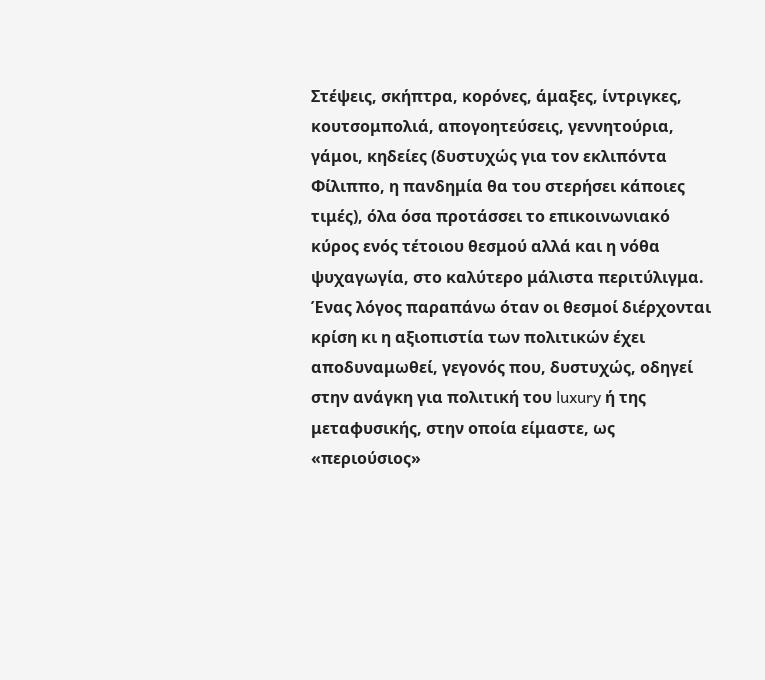Στέψεις, σκήπτρα, κορόνες, άμαξες, ίντριγκες, κουτσομπολιά, απογοητεύσεις, γεννητούρια, γάμοι, κηδείες (δυστυχώς για τον εκλιπόντα Φίλιππο, η πανδημία θα του στερήσει κάποιες τιμές), όλα όσα προτάσσει το επικοινωνιακό κύρος ενός τέτοιου θεσμού αλλά και η νόθα ψυχαγωγία, στο καλύτερο μάλιστα περιτύλιγμα. Ένας λόγος παραπάνω όταν οι θεσμοί διέρχονται κρίση κι η αξιοπιστία των πολιτικών έχει αποδυναμωθεί, γεγονός που, δυστυχώς, οδηγεί στην ανάγκη για πολιτική του luxury ή της μεταφυσικής, στην οποία είμαστε, ως «περιούσιος»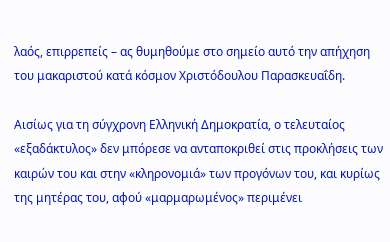λαός, επιρρεπείς – ας θυμηθούμε στο σημείο αυτό την απήχηση του μακαριστού κατά κόσμον Χριστόδουλου Παρασκευαΐδη.

Αισίως για τη σύγχρονη Ελληνική Δημοκρατία, ο τελευταίος «εξαδάκτυλος» δεν μπόρεσε να ανταποκριθεί στις προκλήσεις των καιρών του και στην «κληρονομιά» των προγόνων του, και κυρίως της μητέρας του, αφού «μαρμαρωμένος» περιμένει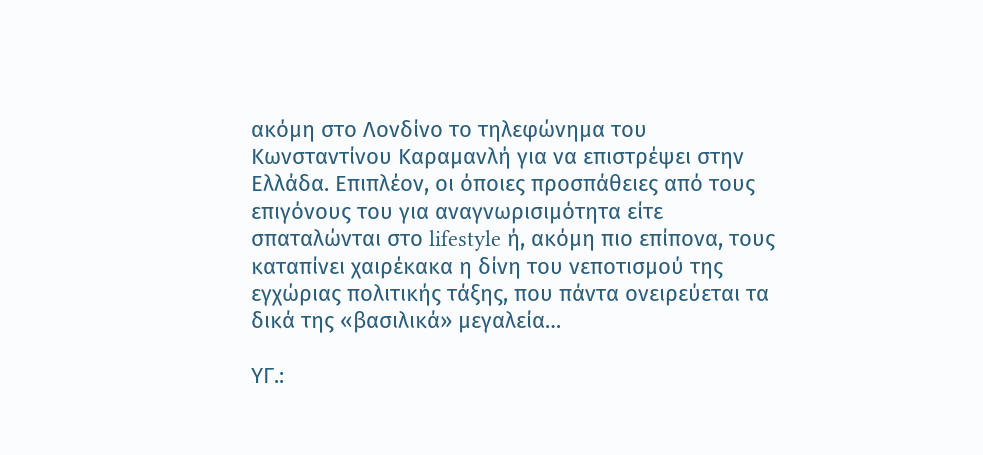ακόμη στο Λονδίνο το τηλεφώνημα του Κωνσταντίνου Καραμανλή για να επιστρέψει στην Ελλάδα. Επιπλέον, οι όποιες προσπάθειες από τους επιγόνους του για αναγνωρισιμότητα είτε σπαταλώνται στο lifestyle ή, ακόμη πιο επίπονα, τους καταπίνει χαιρέκακα η δίνη του νεποτισμού της εγχώριας πολιτικής τάξης, που πάντα ονειρεύεται τα δικά της «βασιλικά» μεγαλεία…

ΥΓ.: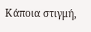Κάποια στιγμή,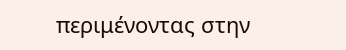περιμένοντας στην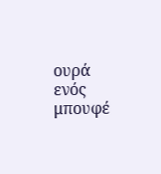ουρά ενός μπουφέ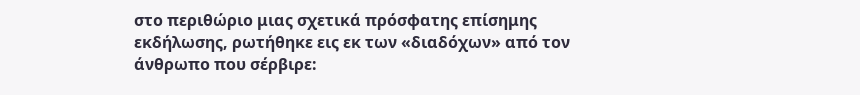στο περιθώριο μιας σχετικά πρόσφατης επίσημης εκδήλωσης, ρωτήθηκε εις εκ των «διαδόχων» από τον άνθρωπο που σέρβιρε: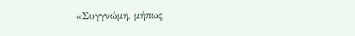«Συγγνώμη, μήπως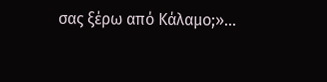σας ξέρω από Κάλαμο;»…